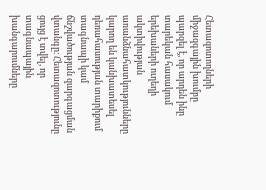Հետազոտողների միջազգային խումբը պարզել է, որ արդեն ինը տարեկան հասակում երեխաների ուղեղի ակտիվության առանձնահատկությունները կարող են կանխատեսել դեռահասության տարիքում տագնապի կամ ճնշվածության զարգացման վտանգը։ Հետազոտությունը ցույց է տվել, որ տագնապային խանգարումները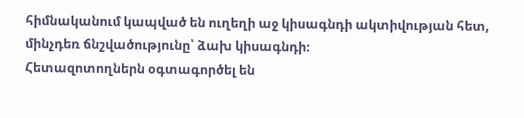հիմնականում կապված են ուղեղի աջ կիսագնդի ակտիվության հետ, մինչդեռ ճնշվածությունը՝ ձախ կիսագնդի։
Հետազոտողներն օգտագործել են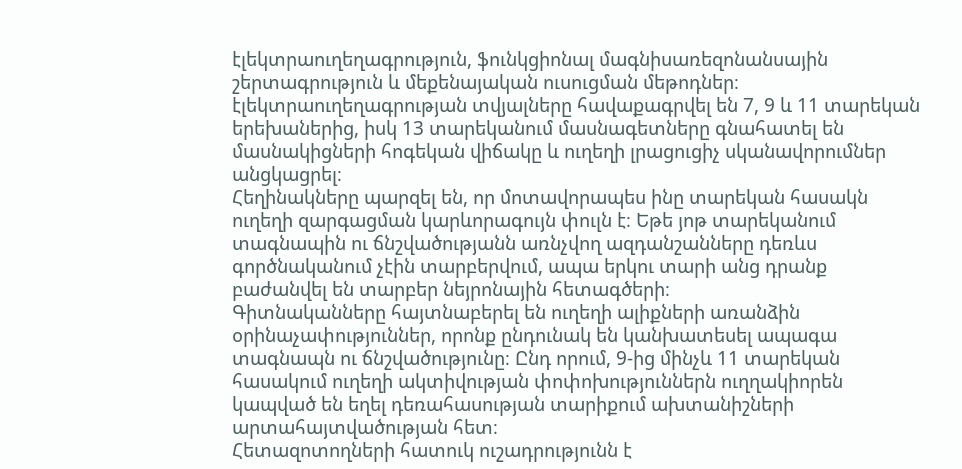էլեկտրաուղեղագրություն, ֆունկցիոնալ մագնիսառեզոնանսային շերտագրություն և մեքենայական ուսուցման մեթոդներ։ էլեկտրաուղեղագրության տվյալները հավաքագրվել են 7, 9 և 11 տարեկան երեխաներից, իսկ 13 տարեկանում մասնագետները գնահատել են մասնակիցների հոգեկան վիճակը և ուղեղի լրացուցիչ սկանավորումներ անցկացրել։
Հեղինակները պարզել են, որ մոտավորապես ինը տարեկան հասակն ուղեղի զարգացման կարևորագույն փուլն է։ Եթե յոթ տարեկանում տագնապին ու ճնշվածությանն առնչվող ազդանշանները դեռևս գործնականում չէին տարբերվում, ապա երկու տարի անց դրանք բաժանվել են տարբեր նեյրոնային հետագծերի։
Գիտնականները հայտնաբերել են ուղեղի ալիքների առանձին օրինաչափություններ, որոնք ընդունակ են կանխատեսել ապագա տագնապն ու ճնշվածությունը։ Ընդ որում, 9-ից մինչև 11 տարեկան հասակում ուղեղի ակտիվության փոփոխություններն ուղղակիորեն կապված են եղել դեռահասության տարիքում ախտանիշների արտահայտվածության հետ։
Հետազոտողների հատուկ ուշադրությունն է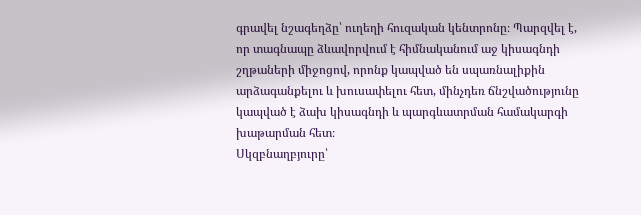գրավել նշագեղձը՝ ուղեղի հուզական կենտրոնը։ Պարզվել է, որ տագնապը ձևավորվում է հիմնականում աջ կիսագնդի շղթաների միջոցով, որոնք կապված են սպառնալիքին արձագանքելու և խուսափելու հետ, մինչդեռ ճնշվածությունը կապված է ձախ կիսագնդի և պարգևատրման համակարգի խաթարման հետ։
Սկզբնաղբյուրը՝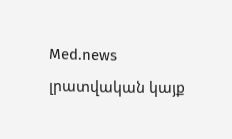Med.news լրատվական կայք